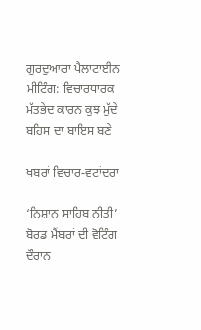ਗੁਰਦੁਆਰਾ ਪੈਲਾਟਾਈਨ ਮੀਟਿੰਗ: ਵਿਚਾਰਧਾਰਕ ਮੱਤਭੇਦ ਕਾਰਨ ਕੁਝ ਮੁੱਦੇ ਬਹਿਸ ਦਾ ਬਾਇਸ ਬਣੇ

ਖਬਰਾਂ ਵਿਚਾਰ-ਵਟਾਂਦਰਾ

‘ਨਿਸ਼ਾਨ ਸਾਹਿਬ ਨੀਤੀ’ ਬੋਰਡ ਮੈਂਬਰਾਂ ਦੀ ਵੋਟਿੰਗ ਦੌਰਾਨ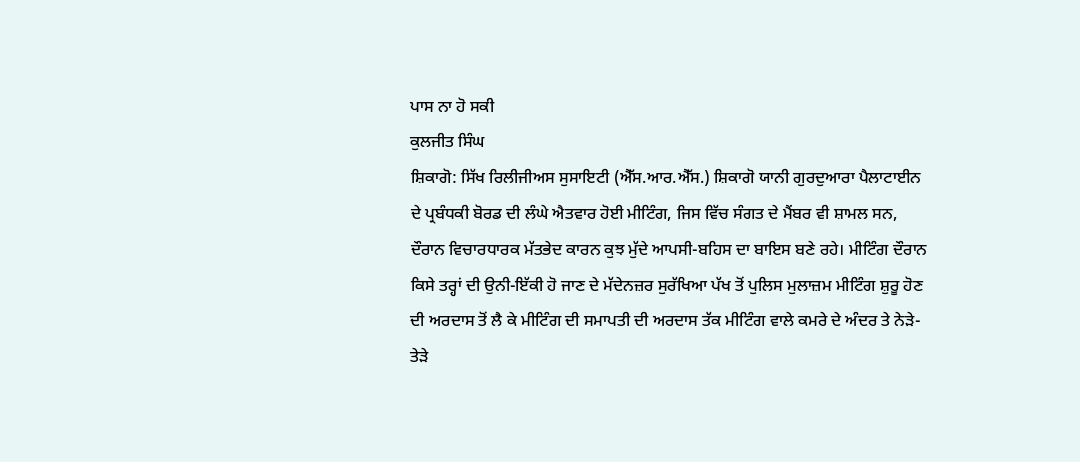ਪਾਸ ਨਾ ਹੋ ਸਕੀ
ਕੁਲਜੀਤ ਸਿੰਘ
ਸ਼ਿਕਾਗੋ: ਸਿੱਖ ਰਿਲੀਜੀਅਸ ਸੁਸਾਇਟੀ (ਐੱਸ.ਆਰ.ਐੱਸ.) ਸ਼ਿਕਾਗੋ ਯਾਨੀ ਗੁਰਦੁਆਰਾ ਪੈਲਾਟਾਈਨ ਦੇ ਪ੍ਰਬੰਧਕੀ ਬੋਰਡ ਦੀ ਲੰਘੇ ਐਤਵਾਰ ਹੋਈ ਮੀਟਿੰਗ, ਜਿਸ ਵਿੱਚ ਸੰਗਤ ਦੇ ਮੈਂਬਰ ਵੀ ਸ਼ਾਮਲ ਸਨ, ਦੌਰਾਨ ਵਿਚਾਰਧਾਰਕ ਮੱਤਭੇਦ ਕਾਰਨ ਕੁਝ ਮੁੱਦੇ ਆਪਸੀ-ਬਹਿਸ ਦਾ ਬਾਇਸ ਬਣੇ ਰਹੇ। ਮੀਟਿੰਗ ਦੌਰਾਨ ਕਿਸੇ ਤਰ੍ਹਾਂ ਦੀ ਉਨੀ-ਇੱਕੀ ਹੋ ਜਾਣ ਦੇ ਮੱਦੇਨਜ਼ਰ ਸੁਰੱਖਿਆ ਪੱਖ ਤੋਂ ਪੁਲਿਸ ਮੁਲਾਜ਼ਮ ਮੀਟਿੰਗ ਸ਼ੁਰੂ ਹੋਣ ਦੀ ਅਰਦਾਸ ਤੋਂ ਲੈ ਕੇ ਮੀਟਿੰਗ ਦੀ ਸਮਾਪਤੀ ਦੀ ਅਰਦਾਸ ਤੱਕ ਮੀਟਿੰਗ ਵਾਲੇ ਕਮਰੇ ਦੇ ਅੰਦਰ ਤੇ ਨੇੜੇ-ਤੇੜੇ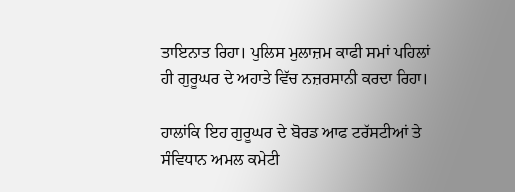ਤਾਇਨਾਤ ਰਿਹਾ। ਪੁਲਿਸ ਮੁਲਾਜ਼ਮ ਕਾਫੀ ਸਮਾਂ ਪਹਿਲਾਂ ਹੀ ਗੁਰੂਘਰ ਦੇ ਅਹਾਤੇ ਵਿੱਚ ਨਜ਼ਰਸਾਨੀ ਕਰਦਾ ਰਿਹਾ।

ਹਾਲਾਂਕਿ ਇਹ ਗੁਰੂਘਰ ਦੇ ਬੋਰਡ ਆਫ ਟਰੱਸਟੀਆਂ ਤੇ ਸੰਵਿਧਾਨ ਅਮਲ ਕਮੇਟੀ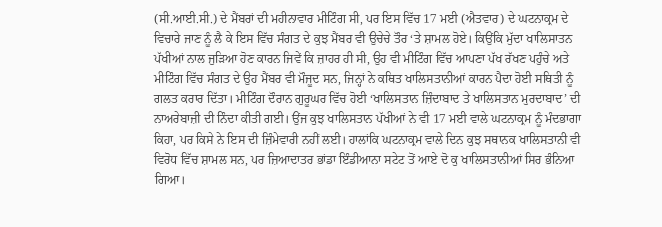(ਸੀ.ਆਈ.ਸੀ.) ਦੇ ਮੈਂਬਰਾਂ ਦੀ ਮਹੀਨਾਵਾਰ ਮੀਟਿੰਗ ਸੀ, ਪਰ ਇਸ ਵਿੱਚ 17 ਮਈ (ਐਤਵਾਰ) ਦੇ ਘਟਨਾਕ੍ਰਮ ਦੇ ਵਿਚਾਰੇ ਜਾਣ ਨੂੰ ਲੈ ਕੇ ਇਸ ਵਿੱਚ ਸੰਗਤ ਦੇ ਕੁਝ ਮੈਂਬਰ ਵੀ ਉਚੇਚੇ ਤੌਰ ‘ਤੇ ਸ਼ਾਮਲ ਹੋਏ। ਕਿਉਂਕਿ ਮੁੱਦਾ ਖਾਲਿਸਾਤਨ ਪੱਖੀਆਂ ਨਾਲ ਜੁੜਿਆ ਹੋਣ ਕਾਰਨ ਜਿਵੇਂ ਕਿ ਜ਼ਾਹਰ ਹੀ ਸੀ, ਉਹ ਵੀ ਮੀਟਿੰਗ ਵਿੱਚ ਆਪਣਾ ਪੱਖ ਰੱਖਣ ਪਹੁੰਚੇ ਅਤੇ ਮੀਟਿੰਗ ਵਿੱਚ ਸੰਗਤ ਦੇ ਉਹ ਮੈਂਬਰ ਵੀ ਮੌਜੂਦ ਸਨ, ਜਿਨ੍ਹਾਂ ਨੇ ਕਥਿਤ ਖਾਲਿਸਤਾਨੀਆਂ ਕਾਰਨ ਪੈਦਾ ਹੋਈ ਸਥਿਤੀ ਨੂੰ ਗਲਤ ਕਰਾਰ ਦਿੱਤਾ। ਮੀਟਿੰਗ ਦੌਰਾਨ ਗੁਰੂਘਰ ਵਿੱਚ ਹੋਈ ‘ਖਾਲਿਸਤਾਨ ਜ਼ਿੰਦਾਬਾਦ ਤੇ ਖਾਲਿਸਤਾਨ ਮੁਰਦਾਬਾਦ’ ਦੀ ਨਾਅਰੇਬਾਜ਼ੀ ਦੀ ਨਿੰਦਾ ਕੀਤੀ ਗਈ। ਉਂਜ ਕੁਝ ਖਾਲਿਸਤਾਨ ਪੱਖੀਆਂ ਨੇ ਵੀ 17 ਮਈ ਵਾਲੇ ਘਟਨਾਕ੍ਰਮ ਨੂੰ ਮੰਦਭਾਗਾ ਕਿਹਾ, ਪਰ ਕਿਸੇ ਨੇ ਇਸ ਦੀ ਜ਼ਿੰਮੇਵਾਰੀ ਨਹੀਂ ਲਈ। ਹਾਲਾਂਕਿ ਘਟਨਾਕ੍ਰਮ ਵਾਲੇ ਦਿਨ ਕੁਝ ਸਥਾਨਕ ਖਾਲਿਸਤਾਨੀ ਵੀ ਵਿਰੋਧ ਵਿੱਚ ਸ਼ਾਮਲ ਸਨ, ਪਰ ਜ਼ਿਆਦਾਤਰ ਭਾਂਡਾ ਇੰਡੀਆਨਾ ਸਟੇਟ ਤੋਂ ਆਏ ਦੋ ਕੁ ਖਾਲਿਸਤਾਨੀਆਂ ਸਿਰ ਭੰਨਿਆ ਗਿਆ।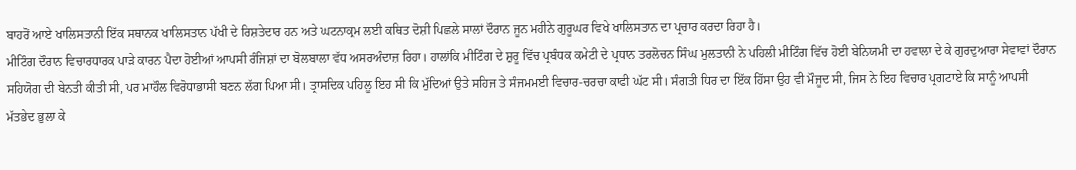ਬਾਹਰੋਂ ਆਏ ਖਾਲਿਸਤਾਨੀ ਇੱਕ ਸਥਾਨਕ ਖਾਲਿਸਤਾਨ ਪੱਖੀ ਦੇ ਰਿਸ਼ਤੇਦਾਰ ਹਨ ਅਤੇ ਘਟਨਾਕ੍ਰਮ ਲਈ ਕਥਿਤ ਦੋਸ਼ੀ ਪਿਛਲੇ ਸਾਲਾਂ ਦੌਰਾਨ ਜੂਨ ਮਹੀਨੇ ਗੁਰੂਘਰ ਵਿਖੇ ਖਾਲਿਸਤਾਨ ਦਾ ਪ੍ਰਚਾਰ ਕਰਦਾ ਰਿਹਾ ਹੈ।
ਮੀਟਿੰਗ ਦੌਰਾਨ ਵਿਚਾਰਧਾਰਕ ਪਾੜੇ ਕਾਰਨ ਪੈਦਾ ਹੋਈਆਂ ਆਪਸੀ ਰੰਜਿਸ਼ਾਂ ਦਾ ਬੋਲਬਾਲਾ ਵੱਧ ਅਸਰਅੰਦਾਜ਼ ਰਿਹਾ। ਹਾਲਾਂਕਿ ਮੀਟਿੰਗ ਦੇ ਸ਼ੁਰੂ ਵਿੱਚ ਪ੍ਰਬੰਧਕ ਕਮੇਟੀ ਦੇ ਪ੍ਰਧਾਨ ਤਰਲੋਚਨ ਸਿੰਘ ਮੁਲਤਾਨੀ ਨੇ ਪਹਿਲੀ ਮੀਟਿੰਗ ਵਿੱਚ ਹੋਈ ਬੇਨਿਯਮੀ ਦਾ ਹਵਾਲਾ ਦੇ ਕੇ ਗੁਰਦੁਆਰਾ ਸੇਵਾਵਾਂ ਦੌਰਾਨ ਸਹਿਯੋਗ ਦੀ ਬੇਨਤੀ ਕੀਤੀ ਸੀ, ਪਰ ਮਾਹੌਲ ਵਿਰੋਧਾਭਾਸੀ ਬਣਨ ਲੱਗ ਪਿਆ ਸੀ। ਤ੍ਰਾਸਦਿਕ ਪਹਿਲੂ ਇਹ ਸੀ ਕਿ ਮੁੱਦਿਆਂ ਉਤੇ ਸਹਿਜ ਤੇ ਸੰਜਮਮਈ ਵਿਚਾਰ-ਚਰਚਾ ਕਾਫੀ ਘੱਟ ਸੀ। ਸੰਗਤੀ ਧਿਰ ਦਾ ਇੱਕ ਹਿੱਸਾ ਉਹ ਵੀ ਮੌਜੂਦ ਸੀ, ਜਿਸ ਨੇ ਇਹ ਵਿਚਾਰ ਪ੍ਰਗਟਾਏ ਕਿ ਸਾਨੂੰ ਆਪਸੀ ਮੱਤਭੇਦ ਭੁਲਾ ਕੇ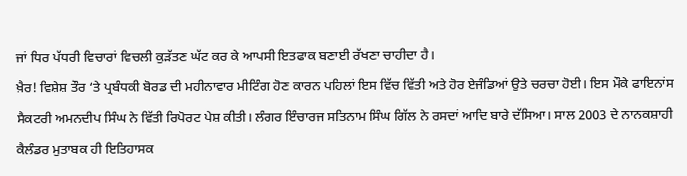ਜਾਂ ਧਿਰ ਪੱਧਰੀ ਵਿਚਾਰਾਂ ਵਿਚਲੀ ਕੁੜੱਤਣ ਘੱਟ ਕਰ ਕੇ ਆਪਸੀ ਇਤਫਾਕ ਬਣਾਈ ਰੱਖਣਾ ਚਾਹੀਦਾ ਹੈ।
ਖ਼ੈਰ! ਵਿਸ਼ੇਸ਼ ਤੌਰ ‘ਤੇ ਪ੍ਰਬੰਧਕੀ ਬੋਰਡ ਦੀ ਮਹੀਨਾਵਾਰ ਮੀਟਿੰਗ ਹੋਣ ਕਾਰਨ ਪਹਿਲਾਂ ਇਸ ਵਿੱਚ ਵਿੱਤੀ ਅਤੇ ਹੋਰ ਏਜੰਡਿਆਂ ਉਤੇ ਚਰਚਾ ਹੋਈ। ਇਸ ਮੌਕੇ ਫਾਇਨਾਂਸ ਸੈਕਟਰੀ ਅਮਨਦੀਪ ਸਿੰਘ ਨੇ ਵਿੱਤੀ ਰਿਪੋਰਟ ਪੇਸ਼ ਕੀਤੀ। ਲੰਗਰ ਇੰਚਾਰਜ ਸਤਿਨਾਮ ਸਿੰਘ ਗਿੱਲ ਨੇ ਰਸਦਾਂ ਆਦਿ ਬਾਰੇ ਦੱਸਿਆ। ਸਾਲ 2003 ਦੇ ਨਾਨਕਸ਼ਾਹੀ ਕੈਲੰਡਰ ਮੁਤਾਬਕ ਹੀ ਇਤਿਹਾਸਕ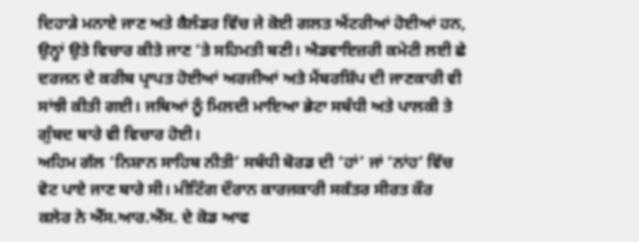ਦਿਹਾੜੇ ਮਨਾਏ ਜਾਣ ਅਤੇ ਕੈਲੰਡਰ ਵਿੱਚ ਜੇ ਕੋਈ ਗਲਤ ਐਂਟਰੀਆਂ ਹੋਈਆਂ ਹਨ, ਉਨ੍ਹਾਂ ਉਤੇ ਵਿਚਾਰ ਕੀਤੇ ਜਾਣ ‘ਤੇ ਸਹਿਮਤੀ ਬਣੀ। ਐਡਵਾਇਜ਼ਰੀ ਕਮੇਟੀ ਲਈ ਛੇ ਦਰਜਨ ਦੇ ਕਰੀਬ ਪ੍ਰਾਪਤ ਹੋਈਆਂ ਅਰਜੀਆਂ ਅਤੇ ਮੈਂਬਰਸ਼ਿੱਪ ਦੀ ਜਾਣਕਾਰੀ ਵੀ ਸਾਂਝੀ ਕੀਤੀ ਗਈ। ਜਥਿਆਂ ਨੂੰ ਮਿਲਦੀ ਮਾਇਆ ਭੇਟਾ ਸਬੰਧੀ ਅਤੇ ਪਾਲਕੀ ਤੇ ਗੁੰਬਦ ਬਾਰੇ ਵੀ ਵਿਚਾਰ ਹੋਈ।
ਅਹਿਮ ਗੱਲ ‘ਨਿਸ਼ਾਨ ਸਾਹਿਬ ਨੀਤੀ’ ਸਬੰਧੀ ਬੋਰਡ ਦੀ ‘ਹਾਂ’ ਜਾਂ ‘ਨਾਂਹ’ ਵਿੱਚ ਵੋਟ ਪਾਏ ਜਾਣ ਬਾਰੇ ਸੀ। ਮੀਟਿੰਗ ਦੌਰਾਨ ਕਾਰਜਕਾਰੀ ਸਕੱਤਰ ਸੀਰਤ ਕੌਰ ਕਲੇਰ ਨੇ ਐੱਸ.ਆਰ.ਐੱਸ. ਦੇ ਕੋਡ ਆਫ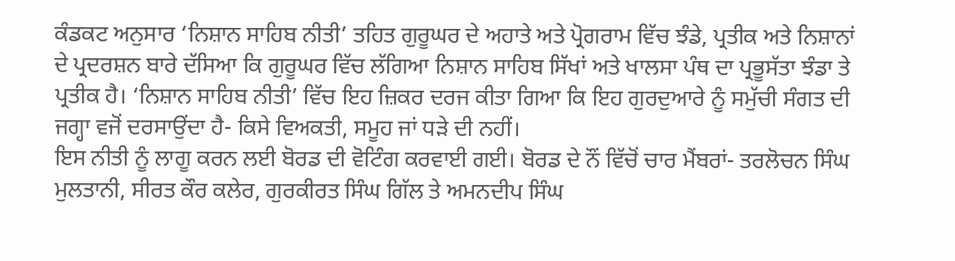ਕੰਡਕਟ ਅਨੁਸਾਰ ‘ਨਿਸ਼ਾਨ ਸਾਹਿਬ ਨੀਤੀ’ ਤਹਿਤ ਗੁਰੂਘਰ ਦੇ ਅਹਾਤੇ ਅਤੇ ਪ੍ਰੋਗਰਾਮ ਵਿੱਚ ਝੰਡੇ, ਪ੍ਰਤੀਕ ਅਤੇ ਨਿਸ਼ਾਨਾਂ ਦੇ ਪ੍ਰਦਰਸ਼ਨ ਬਾਰੇ ਦੱਸਿਆ ਕਿ ਗੁਰੂਘਰ ਵਿੱਚ ਲੱਗਿਆ ਨਿਸ਼ਾਨ ਸਾਹਿਬ ਸਿੱਖਾਂ ਅਤੇ ਖਾਲਸਾ ਪੰਥ ਦਾ ਪ੍ਰਭੂਸੱਤਾ ਝੰਡਾ ਤੇ ਪ੍ਰਤੀਕ ਹੈ। ‘ਨਿਸ਼ਾਨ ਸਾਹਿਬ ਨੀਤੀ’ ਵਿੱਚ ਇਹ ਜ਼ਿਕਰ ਦਰਜ ਕੀਤਾ ਗਿਆ ਕਿ ਇਹ ਗੁਰਦੁਆਰੇ ਨੂੰ ਸਮੁੱਚੀ ਸੰਗਤ ਦੀ ਜਗ੍ਹਾ ਵਜੋਂ ਦਰਸਾਉਂਦਾ ਹੈ- ਕਿਸੇ ਵਿਅਕਤੀ, ਸਮੂਹ ਜਾਂ ਧੜੇ ਦੀ ਨਹੀਂ।
ਇਸ ਨੀਤੀ ਨੂੰ ਲਾਗੂ ਕਰਨ ਲਈ ਬੋਰਡ ਦੀ ਵੋਟਿੰਗ ਕਰਵਾਈ ਗਈ। ਬੋਰਡ ਦੇ ਨੌਂ ਵਿੱਚੋਂ ਚਾਰ ਮੈਂਬਰਾਂ- ਤਰਲੋਚਨ ਸਿੰਘ ਮੁਲਤਾਨੀ, ਸੀਰਤ ਕੌਰ ਕਲੇਰ, ਗੁਰਕੀਰਤ ਸਿੰਘ ਗਿੱਲ ਤੇ ਅਮਨਦੀਪ ਸਿੰਘ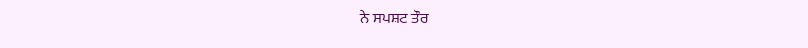ਨੇ ਸਪਸ਼ਟ ਤੌਰ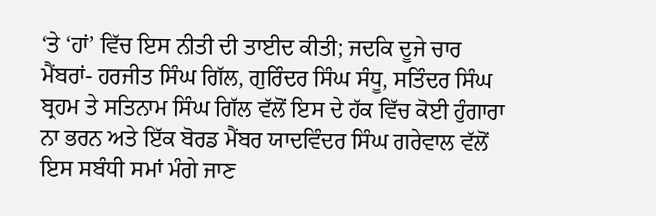‘ਤੇ ‘ਹਾਂ’ ਵਿੱਚ ਇਸ ਨੀਤੀ ਦੀ ਤਾਈਦ ਕੀਤੀ; ਜਦਕਿ ਦੂਜੇ ਚਾਰ ਮੈਂਬਰਾਂ- ਹਰਜੀਤ ਸਿੰਘ ਗਿੱਲ, ਗੁਰਿੰਦਰ ਸਿੰਘ ਸੰਧੂ, ਸਤਿੰਦਰ ਸਿੰਘ ਬ੍ਰਹਮ ਤੇ ਸਤਿਨਾਮ ਸਿੰਘ ਗਿੱਲ ਵੱਲੋਂ ਇਸ ਦੇ ਹੱਕ ਵਿੱਚ ਕੋਈ ਹੁੰਗਾਰਾ ਨਾ ਭਰਨ ਅਤੇ ਇੱਕ ਬੋਰਡ ਮੈਂਬਰ ਯਾਦਵਿੰਦਰ ਸਿੰਘ ਗਰੇਵਾਲ ਵੱਲੋਂ ਇਸ ਸਬੰਧੀ ਸਮਾਂ ਮੰਗੇ ਜਾਣ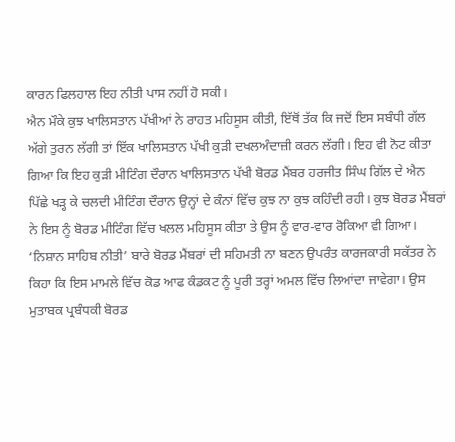ਕਾਰਨ ਫਿਲਹਾਲ ਇਹ ਨੀਤੀ ਪਾਸ ਨਹੀਂ ਹੋ ਸਕੀ।
ਐਨ ਮੌਕੇ ਕੁਝ ਖਾਲਿਸਤਾਨ ਪੱਖੀਆਂ ਨੇ ਰਾਹਤ ਮਹਿਸੂਸ ਕੀਤੀ, ਇੱਥੋਂ ਤੱਕ ਕਿ ਜਦੋਂ ਇਸ ਸਬੰਧੀ ਗੱਲ ਅੱਗੇ ਤੁਰਨ ਲੱਗੀ ਤਾਂ ਇੱਕ ਖਾਲਿਸਤਾਨ ਪੱਖੀ ਕੁੜੀ ਦਖਲਅੰਦਾਜ਼ੀ ਕਰਨ ਲੱਗੀ। ਇਹ ਵੀ ਨੋਟ ਕੀਤਾ ਗਿਆ ਕਿ ਇਹ ਕੁੜੀ ਮੀਟਿੰਗ ਦੌਰਾਨ ਖਾਲਿਸਤਾਨ ਪੱਖੀ ਬੋਰਡ ਮੈਂਬਰ ਹਰਜੀਤ ਸਿੰਘ ਗਿੱਲ ਦੇ ਐਨ ਪਿੱਛੇ ਖੜ੍ਹ ਕੇ ਚਲਦੀ ਮੀਟਿੰਗ ਦੌਰਾਨ ਉਨ੍ਹਾਂ ਦੇ ਕੰਨਾਂ ਵਿੱਚ ਕੁਝ ਨਾ ਕੁਝ ਕਹਿੰਦੀ ਰਹੀ। ਕੁਝ ਬੋਰਡ ਮੈਂਬਰਾਂ ਨੇ ਇਸ ਨੂੰ ਬੋਰਡ ਮੀਟਿੰਗ ਵਿੱਚ ਖਲਲ ਮਹਿਸੂਸ ਕੀਤਾ ਤੇ ਉਸ ਨੂੰ ਵਾਰ-ਵਾਰ ਰੋਕਿਆ ਵੀ ਗਿਆ।
‘ਨਿਸ਼ਾਨ ਸਾਹਿਬ ਨੀਤੀ’ ਬਾਰੇ ਬੋਰਡ ਮੈਂਬਰਾਂ ਦੀ ਸਹਿਮਤੀ ਨਾ ਬਣਨ ਉਪਰੰਤ ਕਾਰਜਕਾਰੀ ਸਕੱਤਰ ਨੇ ਕਿਹਾ ਕਿ ਇਸ ਮਾਮਲੇ ਵਿੱਚ ਕੋਡ ਆਫ ਕੰਡਕਟ ਨੂੰ ਪੂਰੀ ਤਰ੍ਹਾਂ ਅਮਲ ਵਿੱਚ ਲਿਆਂਦਾ ਜਾਵੇਗਾ। ਉਸ ਮੁਤਾਬਕ ਪ੍ਰਬੰਧਕੀ ਬੋਰਡ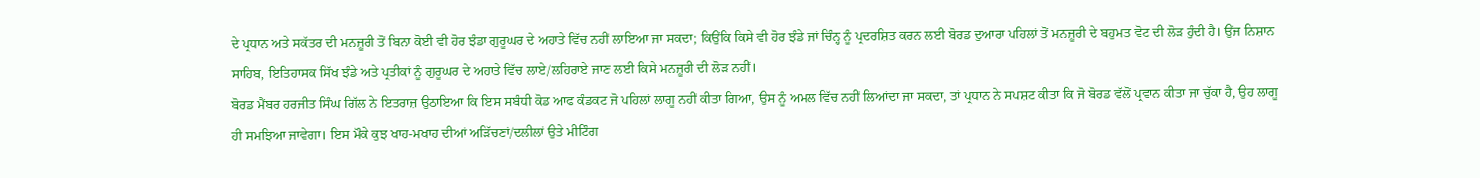ਦੇ ਪ੍ਰਧਾਨ ਅਤੇ ਸਕੱਤਰ ਦੀ ਮਨਜ਼ੂਰੀ ਤੋਂ ਬਿਨਾ ਕੋਈ ਵੀ ਹੋਰ ਝੰਡਾ ਗੁਰੂਘਰ ਦੇ ਅਹਾਤੇ ਵਿੱਚ ਨਹੀਂ ਲਾਇਆ ਜਾ ਸਕਦਾ; ਕਿਉਂਕਿ ਕਿਸੇ ਵੀ ਹੋਰ ਝੰਡੇ ਜਾਂ ਚਿੰਨ੍ਹ ਨੂੰ ਪ੍ਰਦਰਸ਼ਿਤ ਕਰਨ ਲਈ ਬੋਰਡ ਦੁਆਰਾ ਪਹਿਲਾਂ ਤੋਂ ਮਨਜ਼ੂਰੀ ਦੇ ਬਹੁਮਤ ਵੋਟ ਦੀ ਲੋੜ ਹੁੰਦੀ ਹੈ। ਉਂਜ ਨਿਸ਼ਾਨ ਸਾਹਿਬ, ਇਤਿਹਾਸਕ ਸਿੱਖ ਝੰਡੇ ਅਤੇ ਪ੍ਰਤੀਕਾਂ ਨੂੰ ਗੁਰੂਘਰ ਦੇ ਅਹਾਤੇ ਵਿੱਚ ਲਾਏ/ਲਹਿਰਾਏ ਜਾਣ ਲਈ ਕਿਸੇ ਮਨਜ਼ੂਰੀ ਦੀ ਲੋੜ ਨਹੀਂ।
ਬੋਰਡ ਮੈਂਬਰ ਹਰਜੀਤ ਸਿੰਘ ਗਿੱਲ ਨੇ ਇਤਰਾਜ਼ ਉਠਾਇਆ ਕਿ ਇਸ ਸਬੰਧੀ ਕੋਡ ਆਫ ਕੰਡਕਟ ਜੋ ਪਹਿਲਾਂ ਲਾਗੂ ਨਹੀਂ ਕੀਤਾ ਗਿਆ, ਉਸ ਨੂੰ ਅਮਲ ਵਿੱਚ ਨਹੀਂ ਲਿਆਂਦਾ ਜਾ ਸਕਦਾ, ਤਾਂ ਪ੍ਰਧਾਨ ਨੇ ਸਪਸ਼ਟ ਕੀਤਾ ਕਿ ਜੋ ਬੋਰਡ ਵੱਲੋਂ ਪ੍ਰਵਾਨ ਕੀਤਾ ਜਾ ਚੁੱਕਾ ਹੈ, ਉਹ ਲਾਗੂ ਹੀ ਸਮਝਿਆ ਜਾਵੇਗਾ। ਇਸ ਮੌਕੇ ਕੁਝ ਖਾਹ-ਮਖਾਹ ਦੀਆਂ ਅੜਿੱਚਣਾਂ/ਦਲੀਲਾਂ ਉਤੇ ਮੀਟਿੰਗ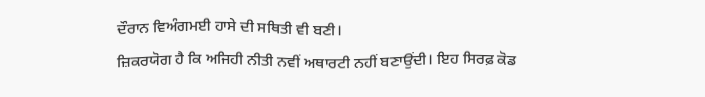ਦੌਰਾਨ ਵਿਅੰਗਮਈ ਹਾਸੇ ਦੀ ਸਥਿਤੀ ਵੀ ਬਣੀ।
ਜ਼ਿਕਰਯੋਗ ਹੈ ਕਿ ਅਜਿਹੀ ਨੀਤੀ ਨਵੀਂ ਅਥਾਰਟੀ ਨਹੀਂ ਬਣਾਉਂਦੀ। ਇਹ ਸਿਰਫ਼ ਕੋਡ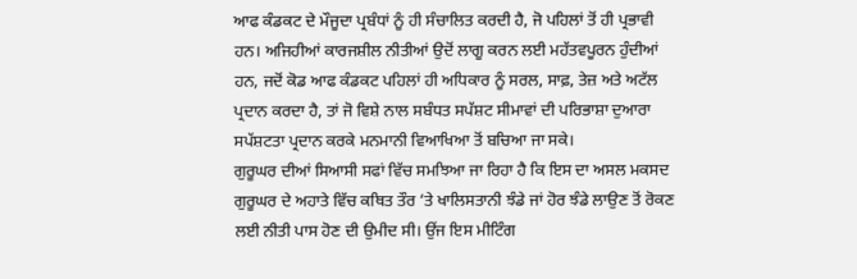ਆਫ ਕੰਡਕਟ ਦੇ ਮੌਜੂਦਾ ਪ੍ਰਬੰਧਾਂ ਨੂੰ ਹੀ ਸੰਚਾਲਿਤ ਕਰਦੀ ਹੈ, ਜੋ ਪਹਿਲਾਂ ਤੋਂ ਹੀ ਪ੍ਰਭਾਵੀ ਹਨ। ਅਜਿਹੀਆਂ ਕਾਰਜਸ਼ੀਲ ਨੀਤੀਆਂ ਉਦੋਂ ਲਾਗੂ ਕਰਨ ਲਈ ਮਹੱਤਵਪੂਰਨ ਹੁੰਦੀਆਂ ਹਨ, ਜਦੋਂ ਕੋਡ ਆਫ ਕੰਡਕਟ ਪਹਿਲਾਂ ਹੀ ਅਧਿਕਾਰ ਨੂੰ ਸਰਲ, ਸਾਫ਼, ਤੇਜ਼ ਅਤੇ ਅਟੱਲ ਪ੍ਰਦਾਨ ਕਰਦਾ ਹੈ, ਤਾਂ ਜੋ ਵਿਸ਼ੇ ਨਾਲ ਸਬੰਧਤ ਸਪੱਸ਼ਟ ਸੀਮਾਵਾਂ ਦੀ ਪਰਿਭਾਸ਼ਾ ਦੁਆਰਾ ਸਪੱਸ਼ਟਤਾ ਪ੍ਰਦਾਨ ਕਰਕੇ ਮਨਮਾਨੀ ਵਿਆਖਿਆ ਤੋਂ ਬਚਿਆ ਜਾ ਸਕੇ।
ਗੁਰੂਘਰ ਦੀਆਂ ਸਿਆਸੀ ਸਫਾਂ ਵਿੱਚ ਸਮਝਿਆ ਜਾ ਰਿਹਾ ਹੈ ਕਿ ਇਸ ਦਾ ਅਸਲ ਮਕਸਦ ਗੁਰੂਘਰ ਦੇ ਅਹਾਤੇ ਵਿੱਚ ਕਥਿਤ ਤੌਰ ‘ਤੇ ਖਾਲਿਸਤਾਨੀ ਝੰਡੇ ਜਾਂ ਹੋਰ ਝੰਡੇ ਲਾਉਣ ਤੋਂ ਰੋਕਣ ਲਈ ਨੀਤੀ ਪਾਸ ਹੋਣ ਦੀ ਉਮੀਦ ਸੀ। ਉਂਜ ਇਸ ਮੀਟਿੰਗ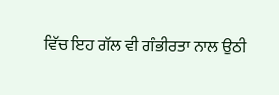ਵਿੱਚ ਇਹ ਗੱਲ ਵੀ ਗੰਭੀਰਤਾ ਨਾਲ ਉਠੀ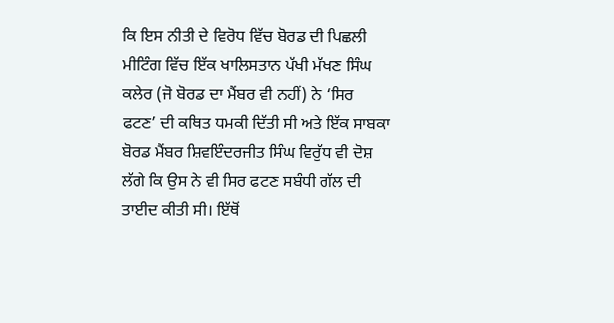ਕਿ ਇਸ ਨੀਤੀ ਦੇ ਵਿਰੋਧ ਵਿੱਚ ਬੋਰਡ ਦੀ ਪਿਛਲੀ ਮੀਟਿੰਗ ਵਿੱਚ ਇੱਕ ਖਾਲਿਸਤਾਨ ਪੱਖੀ ਮੱਖਣ ਸਿੰਘ ਕਲੇਰ (ਜੋ ਬੋਰਡ ਦਾ ਮੈਂਬਰ ਵੀ ਨਹੀਂ) ਨੇ ‘ਸਿਰ ਫਟਣ’ ਦੀ ਕਥਿਤ ਧਮਕੀ ਦਿੱਤੀ ਸੀ ਅਤੇ ਇੱਕ ਸਾਬਕਾ ਬੋਰਡ ਮੈਂਬਰ ਸ਼ਿਵਇੰਦਰਜੀਤ ਸਿੰਘ ਵਿਰੁੱਧ ਵੀ ਦੋਸ਼ ਲੱਗੇ ਕਿ ਉਸ ਨੇ ਵੀ ਸਿਰ ਫਟਣ ਸਬੰਧੀ ਗੱਲ ਦੀ ਤਾਈਦ ਕੀਤੀ ਸੀ। ਇੱਥੋਂ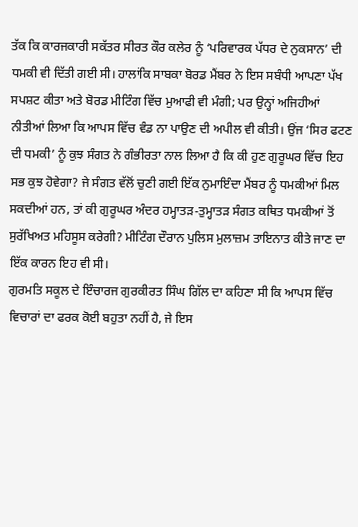ਤੱਕ ਕਿ ਕਾਰਜਕਾਰੀ ਸਕੱਤਰ ਸੀਰਤ ਕੌਰ ਕਲੇਰ ਨੂੰ ‘ਪਰਿਵਾਰਕ ਪੱਧਰ ਦੇ ਨੁਕਸਾਨ’ ਦੀ ਧਮਕੀ ਵੀ ਦਿੱਤੀ ਗਈ ਸੀ। ਹਾਲਾਂਕਿ ਸਾਬਕਾ ਬੋਰਡ ਮੈਂਬਰ ਨੇ ਇਸ ਸਬੰਧੀ ਆਪਣਾ ਪੱਖ ਸਪਸ਼ਟ ਕੀਤਾ ਅਤੇ ਬੋਰਡ ਮੀਟਿੰਗ ਵਿੱਚ ਮੁਆਫੀ ਵੀ ਮੰਗੀ; ਪਰ ਉਨ੍ਹਾਂ ਅਜਿਹੀਆਂ ਨੀਤੀਆਂ ਲਿਆ ਕਿ ਆਪਸ ਵਿੱਚ ਵੰਡ ਨਾ ਪਾਉਣ ਦੀ ਅਪੀਲ ਵੀ ਕੀਤੀ। ਉਂਜ ‘ਸਿਰ ਫਟਣ ਦੀ ਧਮਕੀ’ ਨੂੰ ਕੁਝ ਸੰਗਤ ਨੇ ਗੰਭੀਰਤਾ ਨਾਲ ਲਿਆ ਹੈ ਕਿ ਕੀ ਹੁਣ ਗੁਰੂਘਰ ਵਿੱਚ ਇਹ ਸਭ ਕੁਝ ਹੋਵੇਗਾ? ਜੇ ਸੰਗਤ ਵੱਲੋਂ ਚੁਣੀ ਗਈ ਇੱਕ ਨੁਮਾਇੰਦਾ ਮੈਂਬਰ ਨੂੰ ਧਮਕੀਆਂ ਮਿਲ ਸਕਦੀਆਂ ਹਨ, ਤਾਂ ਕੀ ਗੁਰੂਘਰ ਅੰਦਰ ਹਮ੍ਹਾਤੜ-ਤੁਮ੍ਹਾਤੜ ਸੰਗਤ ਕਥਿਤ ਧਮਕੀਆਂ ਤੋਂ ਸੁਰੱਖਿਅਤ ਮਹਿਸੂਸ ਕਰੇਗੀ? ਮੀਟਿੰਗ ਦੌਰਾਨ ਪੁਲਿਸ ਮੁਲਾਜ਼ਮ ਤਾਇਨਾਤ ਕੀਤੇ ਜਾਣ ਦਾ ਇੱਕ ਕਾਰਨ ਇਹ ਵੀ ਸੀ।
ਗੁਰਮਤਿ ਸਕੂਲ ਦੇ ਇੰਚਾਰਜ ਗੁਰਕੀਰਤ ਸਿੰਘ ਗਿੱਲ ਦਾ ਕਹਿਣਾ ਸੀ ਕਿ ਆਪਸ ਵਿੱਚ ਵਿਚਾਰਾਂ ਦਾ ਫਰਕ ਕੋਈ ਬਹੁਤਾ ਨਹੀਂ ਹੈ, ਜੇ ਇਸ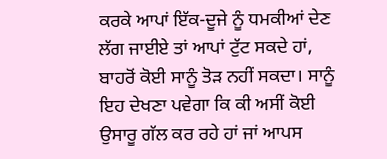ਕਰਕੇ ਆਪਾਂ ਇੱਕ-ਦੂਜੇ ਨੂੰ ਧਮਕੀਆਂ ਦੇਣ ਲੱਗ ਜਾਈਏ ਤਾਂ ਆਪਾਂ ਟੁੱਟ ਸਕਦੇ ਹਾਂ, ਬਾਹਰੋਂ ਕੋਈ ਸਾਨੂੰ ਤੋੜ ਨਹੀਂ ਸਕਦਾ। ਸਾਨੂੰ ਇਹ ਦੇਖਣਾ ਪਵੇਗਾ ਕਿ ਕੀ ਅਸੀਂ ਕੋਈ ਉਸਾਰੂ ਗੱਲ ਕਰ ਰਹੇ ਹਾਂ ਜਾਂ ਆਪਸ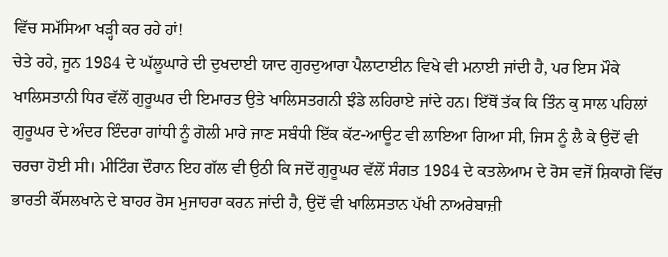ਵਿੱਚ ਸਮੱਸਿਆ ਖੜ੍ਹੀ ਕਰ ਰਹੇ ਹਾਂ!
ਚੇਤੇ ਰਹੇ, ਜੂਨ 1984 ਦੇ ਘੱਲੂਘਾਰੇ ਦੀ ਦੁਖਦਾਈ ਯਾਦ ਗੁਰਦੁਆਰਾ ਪੈਲਾਟਾਈਨ ਵਿਖੇ ਵੀ ਮਨਾਈ ਜਾਂਦੀ ਹੈ, ਪਰ ਇਸ ਮੌਕੇ ਖਾਲਿਸਤਾਨੀ ਧਿਰ ਵੱਲੋਂ ਗੁਰੂਘਰ ਦੀ ਇਮਾਰਤ ਉਤੇ ਖਾਲਿਸਤਗਨੀ ਝੰਡੇ ਲਹਿਰਾਏ ਜਾਂਦੇ ਹਨ। ਇੱਥੋਂ ਤੱਕ ਕਿ ਤਿੰਨ ਕੁ ਸਾਲ ਪਹਿਲਾਂ ਗੁਰੂਘਰ ਦੇ ਅੰਦਰ ਇੰਦਰਾ ਗਾਂਧੀ ਨੂੰ ਗੋਲੀ ਮਾਰੇ ਜਾਣ ਸਬੰਧੀ ਇੱਕ ਕੱਟ-ਆਊਟ ਵੀ ਲਾਇਆ ਗਿਆ ਸੀ, ਜਿਸ ਨੂੰ ਲੈ ਕੇ ਉਦੋਂ ਵੀ ਚਰਚਾ ਹੋਈ ਸੀ। ਮੀਟਿੰਗ ਦੌਰਾਨ ਇਹ ਗੱਲ ਵੀ ਉਠੀ ਕਿ ਜਦੋਂ ਗੁਰੂਘਰ ਵੱਲੋਂ ਸੰਗਤ 1984 ਦੇ ਕਤਲੇਆਮ ਦੇ ਰੋਸ ਵਜੋਂ ਸ਼ਿਕਾਗੋ ਵਿੱਚ ਭਾਰਤੀ ਕੌਂਸਲਖਾਨੇ ਦੇ ਬਾਹਰ ਰੋਸ ਮੁਜਾਹਰਾ ਕਰਨ ਜਾਂਦੀ ਹੈ, ਉਦੋਂ ਵੀ ਖਾਲਿਸਤਾਨ ਪੱਖੀ ਨਾਅਰੇਬਾਜ਼ੀ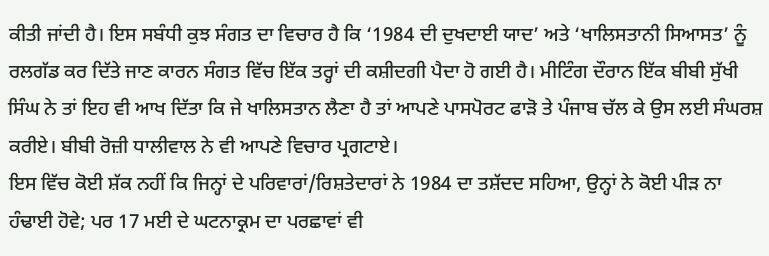ਕੀਤੀ ਜਾਂਦੀ ਹੈ। ਇਸ ਸਬੰਧੀ ਕੁਝ ਸੰਗਤ ਦਾ ਵਿਚਾਰ ਹੈ ਕਿ ‘1984 ਦੀ ਦੁਖਦਾਈ ਯਾਦ’ ਅਤੇ ‘ਖਾਲਿਸਤਾਨੀ ਸਿਆਸਤ’ ਨੂੰ ਰਲਗੱਡ ਕਰ ਦਿੱਤੇ ਜਾਣ ਕਾਰਨ ਸੰਗਤ ਵਿੱਚ ਇੱਕ ਤਰ੍ਹਾਂ ਦੀ ਕਸ਼ੀਦਗੀ ਪੈਦਾ ਹੋ ਗਈ ਹੈ। ਮੀਟਿੰਗ ਦੌਰਾਨ ਇੱਕ ਬੀਬੀ ਸੁੱਖੀ ਸਿੰਘ ਨੇ ਤਾਂ ਇਹ ਵੀ ਆਖ ਦਿੱਤਾ ਕਿ ਜੇ ਖਾਲਿਸਤਾਨ ਲੈਣਾ ਹੈ ਤਾਂ ਆਪਣੇ ਪਾਸਪੋਰਟ ਫਾੜੋ ਤੇ ਪੰਜਾਬ ਚੱਲ ਕੇ ਉਸ ਲਈ ਸੰਘਰਸ਼ ਕਰੀਏ। ਬੀਬੀ ਰੋਜ਼ੀ ਧਾਲੀਵਾਲ ਨੇ ਵੀ ਆਪਣੇ ਵਿਚਾਰ ਪ੍ਰਗਟਾਏ।
ਇਸ ਵਿੱਚ ਕੋਈ ਸ਼ੱਕ ਨਹੀਂ ਕਿ ਜਿਨ੍ਹਾਂ ਦੇ ਪਰਿਵਾਰਾਂ/ਰਿਸ਼ਤੇਦਾਰਾਂ ਨੇ 1984 ਦਾ ਤਸ਼ੱਦਦ ਸਹਿਆ, ਉਨ੍ਹਾਂ ਨੇ ਕੋਈ ਪੀੜ ਨਾ ਹੰਢਾਈ ਹੋਵੇ; ਪਰ 17 ਮਈ ਦੇ ਘਟਨਾਕ੍ਰਮ ਦਾ ਪਰਛਾਵਾਂ ਵੀ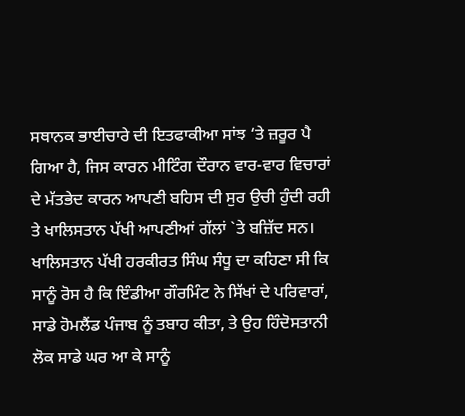ਸਥਾਨਕ ਭਾਈਚਾਰੇ ਦੀ ਇਤਫਾਕੀਆ ਸਾਂਝ ‘ਤੇ ਜ਼ਰੂਰ ਪੈ ਗਿਆ ਹੈ, ਜਿਸ ਕਾਰਨ ਮੀਟਿੰਗ ਦੌਰਾਨ ਵਾਰ-ਵਾਰ ਵਿਚਾਰਾਂ ਦੇ ਮੱਤਭੇਦ ਕਾਰਨ ਆਪਣੀ ਬਹਿਸ ਦੀ ਸੁਰ ਉਚੀ ਹੁੰਦੀ ਰਹੀ ਤੇ ਖਾਲਿਸਤਾਨ ਪੱਖੀ ਆਪਣੀਆਂ ਗੱਲਾਂ `ਤੇ ਬਜ਼ਿੱਦ ਸਨ। ਖਾਲਿਸਤਾਨ ਪੱਖੀ ਹਰਕੀਰਤ ਸਿੰਘ ਸੰਧੂ ਦਾ ਕਹਿਣਾ ਸੀ ਕਿ ਸਾਨੂੰ ਰੋਸ ਹੈ ਕਿ ਇੰਡੀਆ ਗੌਰਮਿੰਟ ਨੇ ਸਿੱਖਾਂ ਦੇ ਪਰਿਵਾਰਾਂ, ਸਾਡੇ ਹੋਮਲੈਂਡ ਪੰਜਾਬ ਨੂੰ ਤਬਾਹ ਕੀਤਾ, ਤੇ ਉਹ ਹਿੰਦੋਸਤਾਨੀ ਲੋਕ ਸਾਡੇ ਘਰ ਆ ਕੇ ਸਾਨੂੰ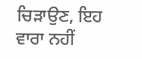ਚਿੜਾਉਣ, ਇਹ ਵਾਰਾ ਨਹੀਂ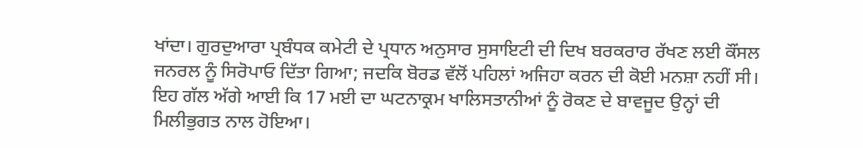ਖਾਂਦਾ। ਗੁਰਦੁਆਰਾ ਪ੍ਰਬੰਧਕ ਕਮੇਟੀ ਦੇ ਪ੍ਰਧਾਨ ਅਨੁਸਾਰ ਸੁਸਾਇਟੀ ਦੀ ਦਿਖ ਬਰਕਰਾਰ ਰੱਖਣ ਲਈ ਕੌਂਸਲ ਜਨਰਲ ਨੂੰ ਸਿਰੋਪਾਓ ਦਿੱਤਾ ਗਿਆ; ਜਦਕਿ ਬੋਰਡ ਵੱਲੋਂ ਪਹਿਲਾਂ ਅਜਿਹਾ ਕਰਨ ਦੀ ਕੋਈ ਮਨਸ਼ਾ ਨਹੀਂ ਸੀ। ਇਹ ਗੱਲ ਅੱਗੇ ਆਈ ਕਿ 17 ਮਈ ਦਾ ਘਟਨਾਕ੍ਰਮ ਖਾਲਿਸਤਾਨੀਆਂ ਨੂੰ ਰੋਕਣ ਦੇ ਬਾਵਜੂਦ ਉਨ੍ਹਾਂ ਦੀ ਮਿਲੀਭੁਗਤ ਨਾਲ ਹੋਇਆ।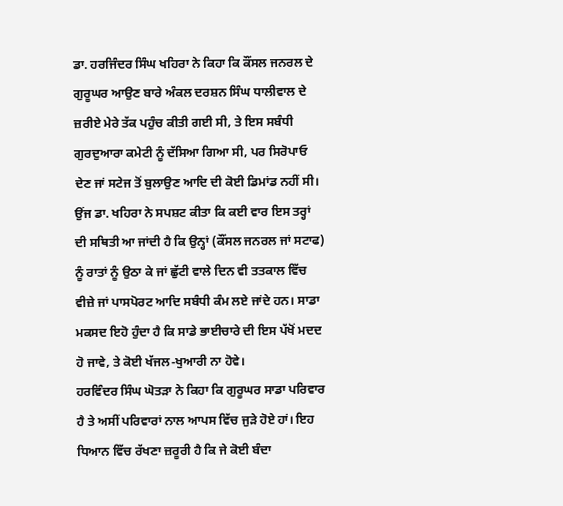ਡਾ. ਹਰਜਿੰਦਰ ਸਿੰਘ ਖਹਿਰਾ ਨੇ ਕਿਹਾ ਕਿ ਕੌਂਸਲ ਜਨਰਲ ਦੇ ਗੁਰੂਘਰ ਆਉਣ ਬਾਰੇ ਅੰਕਲ ਦਰਸ਼ਨ ਸਿੰਘ ਧਾਲੀਵਾਲ ਦੇ ਜ਼ਰੀਏ ਮੇਰੇ ਤੱਕ ਪਹੁੰਚ ਕੀਤੀ ਗਈ ਸੀ, ਤੇ ਇਸ ਸਬੰਧੀ ਗੁਰਦੁਆਰਾ ਕਮੇਟੀ ਨੂੰ ਦੱਸਿਆ ਗਿਆ ਸੀ, ਪਰ ਸਿਰੋਪਾਓ ਦੇਣ ਜਾਂ ਸਟੇਜ ਤੋਂ ਬੁਲਾਉਣ ਆਦਿ ਦੀ ਕੋਈ ਡਿਮਾਂਡ ਨਹੀਂ ਸੀ। ਉਂਜ ਡਾ. ਖਹਿਰਾ ਨੇ ਸਪਸ਼ਟ ਕੀਤਾ ਕਿ ਕਈ ਵਾਰ ਇਸ ਤਰ੍ਹਾਂ ਦੀ ਸਥਿਤੀ ਆ ਜਾਂਦੀ ਹੈ ਕਿ ਉਨ੍ਹਾਂ (ਕੌਂਸਲ ਜਨਰਲ ਜਾਂ ਸਟਾਫ) ਨੂੰ ਰਾਤਾਂ ਨੂੰ ਉਠਾ ਕੇ ਜਾਂ ਛੁੱਟੀ ਵਾਲੇ ਦਿਨ ਵੀ ਤਤਕਾਲ ਵਿੱਚ ਵੀਜ਼ੇ ਜਾਂ ਪਾਸਪੋਰਟ ਆਦਿ ਸਬੰਧੀ ਕੰਮ ਲਏ ਜਾਂਦੇ ਹਨ। ਸਾਡਾ ਮਕਸਦ ਇਹੋ ਹੁੰਦਾ ਹੈ ਕਿ ਸਾਡੇ ਭਾਈਚਾਰੇ ਦੀ ਇਸ ਪੱਖੋਂ ਮਦਦ ਹੋ ਜਾਵੇ, ਤੇ ਕੋਈ ਖੱਜਲ-ਖੁਆਰੀ ਨਾ ਹੋਵੇ।
ਹਰਵਿੰਦਰ ਸਿੰਘ ਘੋਤੜਾ ਨੇ ਕਿਹਾ ਕਿ ਗੁਰੂਘਰ ਸਾਡਾ ਪਰਿਵਾਰ ਹੈ ਤੇ ਅਸੀਂ ਪਰਿਵਾਰਾਂ ਨਾਲ ਆਪਸ ਵਿੱਚ ਜੁੜੇ ਹੋਏ ਹਾਂ। ਇਹ ਧਿਆਨ ਵਿੱਚ ਰੱਖਣਾ ਜ਼ਰੂਰੀ ਹੈ ਕਿ ਜੇ ਕੋਈ ਬੰਦਾ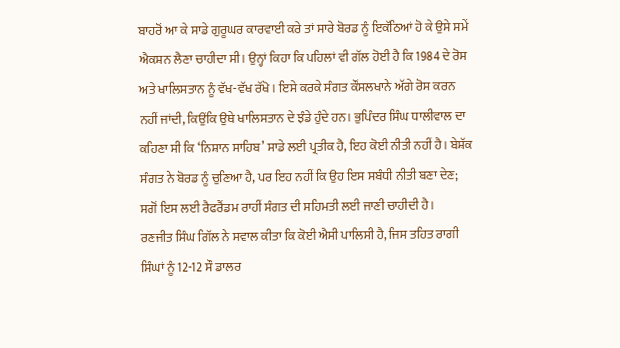ਬਾਹਰੋਂ ਆ ਕੇ ਸਾਡੇ ਗੁਰੂਘਰ ਕਾਰਵਾਈ ਕਰੇ ਤਾਂ ਸਾਰੇ ਬੋਰਡ ਨੂੰ ਇਕੱਠਿਆਂ ਹੋ ਕੇ ਉਸੇ ਸਮੇਂ ਐਕਸ਼ਨ ਲੈਣਾ ਚਾਹੀਦਾ ਸੀ। ਉਨ੍ਹਾਂ ਕਿਹਾ ਕਿ ਪਹਿਲਾਂ ਵੀ ਗੱਲ ਹੋਈ ਹੈ ਕਿ 1984 ਦੇ ਰੋਸ ਅਤੇ ਖਾਲਿਸਤਾਨ ਨੂੰ ਵੱਖ-ਵੱਖ ਰੱਖੋ। ਇਸੇ ਕਰਕੇ ਸੰਗਤ ਕੌਂਸਲਖਾਨੇ ਅੱਗੇ ਰੋਸ ਕਰਨ ਨਹੀਂ ਜਾਂਦੀ, ਕਿਉਂਕਿ ਉਥੇ ਖਾਲਿਸਤਾਨ ਦੇ ਝੰਡੇ ਹੁੰਦੇ ਹਨ। ਭੁਪਿੰਦਰ ਸਿੰਘ ਧਾਲੀਵਾਲ ਦਾ ਕਹਿਣਾ ਸੀ ਕਿ ‘ਨਿਸ਼ਾਨ ਸਾਹਿਬ’ ਸਾਡੇ ਲਈ ਪ੍ਰਤੀਕ ਹੈ, ਇਹ ਕੋਈ ਨੀਤੀ ਨਹੀਂ ਹੈ। ਬੇਸ਼ੱਕ ਸੰਗਤ ਨੇ ਬੋਰਡ ਨੂੰ ਚੁਣਿਆ ਹੈ, ਪਰ ਇਹ ਨਹੀਂ ਕਿ ਉਹ ਇਸ ਸਬੰਧੀ ਨੀਤੀ ਬਣਾ ਦੇਣ; ਸਗੋਂ ਇਸ ਲਈ ਰੈਫਰੈਂਡਮ ਰਾਹੀਂ ਸੰਗਤ ਦੀ ਸਹਿਮਤੀ ਲਈ ਜਾਣੀ ਚਾਹੀਦੀ ਹੈ।
ਰਣਜੀਤ ਸਿੰਘ ਗਿੱਲ ਨੇ ਸਵਾਲ ਕੀਤਾ ਕਿ ਕੋਈ ਐਸੀ ਪਾਲਿਸੀ ਹੈ, ਜਿਸ ਤਹਿਤ ਰਾਗੀ ਸਿੰਘਾਂ ਨੂੰ 12-12 ਸੌ ਡਾਲਰ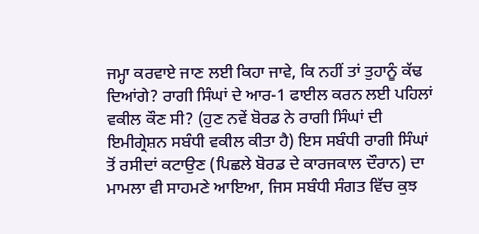ਜਮ੍ਹਾ ਕਰਵਾਏ ਜਾਣ ਲਈ ਕਿਹਾ ਜਾਵੇ, ਕਿ ਨਹੀਂ ਤਾਂ ਤੁਹਾਨੂੰ ਕੱਢ ਦਿਆਂਗੇ? ਰਾਗੀ ਸਿੰਘਾਂ ਦੇ ਆਰ-1 ਫਾਈਲ ਕਰਨ ਲਈ ਪਹਿਲਾਂ ਵਕੀਲ ਕੌਣ ਸੀ? (ਹੁਣ ਨਵੇਂ ਬੋਰਡ ਨੇ ਰਾਗੀ ਸਿੰਘਾਂ ਦੀ ਇਮੀਗ੍ਰੇਸ਼ਨ ਸਬੰਧੀ ਵਕੀਲ ਕੀਤਾ ਹੈ) ਇਸ ਸਬੰਧੀ ਰਾਗੀ ਸਿੰਘਾਂ ਤੋਂ ਰਸੀਦਾਂ ਕਟਾਉਣ (ਪਿਛਲੇ ਬੋਰਡ ਦੇ ਕਾਰਜਕਾਲ ਦੌਰਾਨ) ਦਾ ਮਾਮਲਾ ਵੀ ਸਾਹਮਣੇ ਆਇਆ, ਜਿਸ ਸਬੰਧੀ ਸੰਗਤ ਵਿੱਚ ਕੁਝ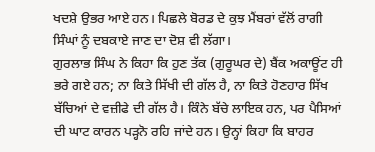ਖਦਸ਼ੇ ਉਭਰ ਆਏ ਹਨ। ਪਿਛਲੇ ਬੋਰਡ ਦੇ ਕੁਝ ਮੈਂਬਰਾਂ ਵੱਲੋਂ ਰਾਗੀ ਸਿੰਘਾਂ ਨੂੰ ਦਬਕਾਏ ਜਾਣ ਦਾ ਦੋਸ਼ ਵੀ ਲੱਗਾ।
ਗੁਰਲਾਭ ਸਿੰਘ ਨੇ ਕਿਹਾ ਕਿ ਹੁਣ ਤੱਕ (ਗੁਰੂਘਰ ਦੇ) ਬੈਂਕ ਅਕਾਊਂਟ ਹੀ ਭਰੇ ਗਏ ਹਨ; ਨਾ ਕਿਤੇ ਸਿੱਖੀ ਦੀ ਗੱਲ ਹੈ, ਨਾ ਕਿਤੇ ਹੋਣਹਾਰ ਸਿੱਖ ਬੱਚਿਆਂ ਦੇ ਵਜ਼ੀਫੇ ਦੀ ਗੱਲ ਹੈ। ਕਿੰਨੇ ਬੱਚੇ ਲਾਇਕ ਹਨ, ਪਰ ਪੈਸਿਆਂ ਦੀ ਘਾਟ ਕਾਰਨ ਪੜ੍ਹਨੋ ਰਹਿ ਜਾਂਦੇ ਹਨ। ਉਨ੍ਹਾਂ ਕਿਹਾ ਕਿ ਬਾਹਰ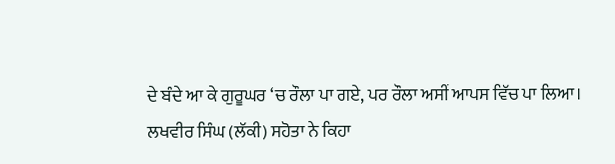ਦੇ ਬੰਦੇ ਆ ਕੇ ਗੁਰੂਘਰ ‘ਚ ਰੌਲਾ ਪਾ ਗਏ, ਪਰ ਰੌਲਾ ਅਸੀਂ ਆਪਸ ਵਿੱਚ ਪਾ ਲਿਆ।
ਲਖਵੀਰ ਸਿੰਘ (ਲੱਕੀ) ਸਹੋਤਾ ਨੇ ਕਿਹਾ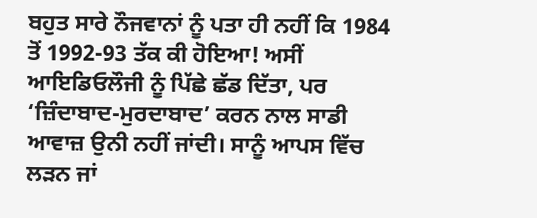ਬਹੁਤ ਸਾਰੇ ਨੌਜਵਾਨਾਂ ਨੂੰ ਪਤਾ ਹੀ ਨਹੀਂ ਕਿ 1984 ਤੋਂ 1992-93 ਤੱਕ ਕੀ ਹੋਇਆ! ਅਸੀਂ ਆਇਡਿਓਲੌਜੀ ਨੂੰ ਪਿੱਛੇ ਛੱਡ ਦਿੱਤਾ, ਪਰ ‘ਜ਼ਿੰਦਾਬਾਦ-ਮੁਰਦਾਬਾਦ’ ਕਰਨ ਨਾਲ ਸਾਡੀ ਆਵਾਜ਼ ਉਨੀ ਨਹੀਂ ਜਾਂਦੀ। ਸਾਨੂੰ ਆਪਸ ਵਿੱਚ ਲੜਨ ਜਾਂ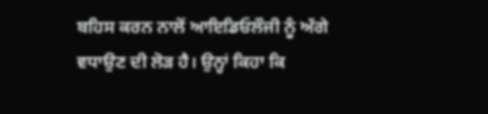ਬਹਿਸ ਕਰਨ ਨਾਲੋਂ ਆਇਡਿਓਲੌਜੀ ਨੂੰ ਅੱਗੇ ਵਧਾਉਣ ਦੀ ਲੋੜ ਹੈ। ਉਨ੍ਹਾਂ ਕਿਹਾ ਕਿ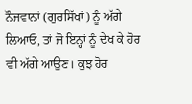ਨੌਜਵਾਨਾਂ (ਗੁਰਸਿੱਖਾਂ) ਨੂੰ ਅੱਗੇ ਲਿਆਓ, ਤਾਂ ਜੋ ਇਨ੍ਹਾਂ ਨੂੰ ਦੇਖ ਕੇ ਹੋਰ ਵੀ ਅੱਗੇ ਆਉਣ। ਕੁਝ ਹੋਰ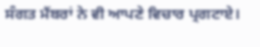ਸੰਗਤ ਮੈਂਬਰਾਂ ਨੇ ਵੀ ਆਪਣੇ ਵਿਚਾਰ ਪ੍ਰਗਟਾਏ।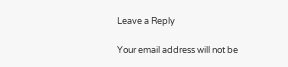Leave a Reply

Your email address will not be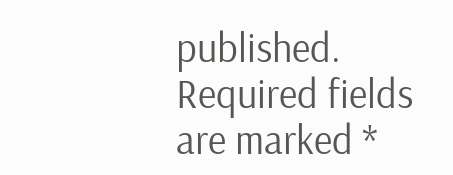published. Required fields are marked *